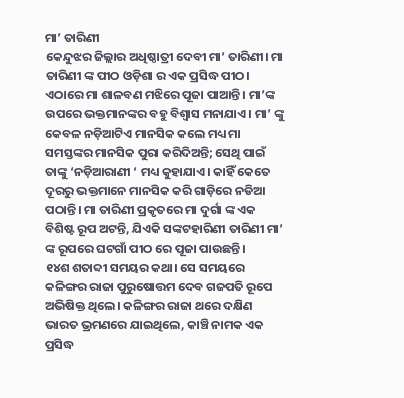ମା’ ତାରିଣୀ
କେନ୍ଦୁଝର ଜିଲ୍ଲାର ଅଧିଷ୍ଠାତ୍ରୀ ଦେବୀ ମା’ ତାରିଣୀ। ମା ତାରିଣୀ ଙ୍କ ପୀଠ ଓଡ଼ିଶା ର ଏକ ପ୍ରସିଦ୍ଧ ପୀଠ। ଏଠାରେ ମା ଶାଳବଣ ମଝିରେ ପୂଜା ପାଆନ୍ତି। ମା’ଙ୍କ ଉପରେ ଭକ୍ତମାନଙ୍କର ବହୁ ବିଶ୍ୱାସ ମନାଯାଏ। ମା’ ଙ୍କୁ କେବଳ ନଡ଼ିଆଟିଏ ମାନସିକ କଲେ ମଧ୍ୟ ମା ସମସ୍ତଙ୍କର ମାନସିକ ପୁରା କରିଦିଅନ୍ତି; ସେଥି ପାଇଁ ତାଙ୍କୁ ‘ନଡ଼ିଆରାଣୀ ‘ ମଧ୍ୟ କୁହାଯାଏ। କାହିଁ କେତେ ଦୂରରୁ ଭକ୍ତମାନେ ମାନସିକ କରି ଗାଡ଼ିରେ ନଡିଆ ପଠାନ୍ତି। ମା ତାରିଣୀ ପ୍ରକୃତରେ ମା ଦୁର୍ଗା ଙ୍କ ଏକ ବିଶିଷ୍ଟ ରୂପ ଅଟନ୍ତି, ଯିଏକି ସଙ୍କଟହାରିଣୀ ତାରିଣୀ ମା’ ଙ୍କ ରୂପରେ ଘଟଗାଁ ପୀଠ ରେ ପୂଜା ପାଉଛନ୍ତି।
୧୪ଶ ଶତାବ୍ଦୀ ସମୟର କଥା। ସେ ସମୟରେ କଳିଙ୍ଗର ରାଜା ପୁରୁଷୋତ୍ତମ ଦେବ ଗଜପତି ରୂପେ ଅଭିଷିକ୍ତ ଥିଲେ। କଳିଙ୍ଗର ରାଜା ଥରେ ଦକ୍ଷିଣ ଭାରତ ଭ୍ରମଣରେ ଯାଇଥିଲେ, କାଞ୍ଚି ନାମକ ଏକ ପ୍ରସିଦ୍ଧ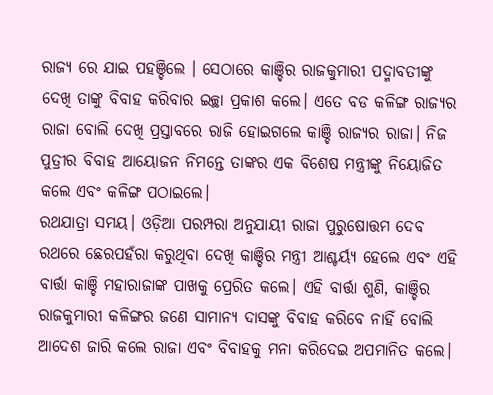ରାଜ୍ୟ ରେ ଯାଇ ପହଞ୍ଚିଲେ । ସେଠାରେ କାଞ୍ଚିର ରାଜକୁମାରୀ ପଦ୍ମାବତୀଙ୍କୁ ଦେଖି ତାଙ୍କୁ ବିବାହ କରିବାର ଇଚ୍ଛା ପ୍ରକାଶ କଲେ। ଏତେ ବଡ କଳିଙ୍ଗ ରାଜ୍ୟର ରାଜା ବୋଲି ଦେଖି ପ୍ରସ୍ତାବରେ ରାଜି ହୋଇଗଲେ କାଞ୍ଚି ରାଜ୍ୟର ରାଜା। ନିଜ ପୁତ୍ରୀର ବିବାହ ଆୟୋଜନ ନିମନ୍ତେ ତାଙ୍କର ଏକ ବିଶେଷ ମନ୍ତ୍ରୀଙ୍କୁ ନିୟୋଜିତ କଲେ ଏବଂ କଳିଙ୍ଗ ପଠାଇଲେ।
ରଥଯାତ୍ରା ସମୟ। ଓଡ଼ିଆ ପରମ୍ପରା ଅନୁଯାୟୀ ରାଜା ପୁରୁଷୋତ୍ତମ ଦେବ ରଥରେ ଛେରପହଁରା କରୁଥିବା ଦେଖି କାଞ୍ଚିର ମନ୍ତ୍ରୀ ଆଶ୍ଚର୍ୟ୍ଯ ହେଲେ ଏବଂ ଏହି ବାର୍ତ୍ତା କାଞ୍ଚି ମହାରାଜାଙ୍କ ପାଖକୁ ପ୍ରେରିତ କଲେ। ଏହି ବାର୍ତ୍ତା ଶୁଣି, କାଞ୍ଚିର ରାଜକୁମାରୀ କଳିଙ୍ଗର ଜଣେ ସାମାନ୍ୟ ଦାସଙ୍କୁ ବିବାହ କରିବେ ନାହିଁ ବୋଲି ଆଦେଶ ଜାରି କଲେ ରାଜା ଏବଂ ବିବାହକୁ ମନା କରିଦେଇ ଅପମାନିତ କଲେ।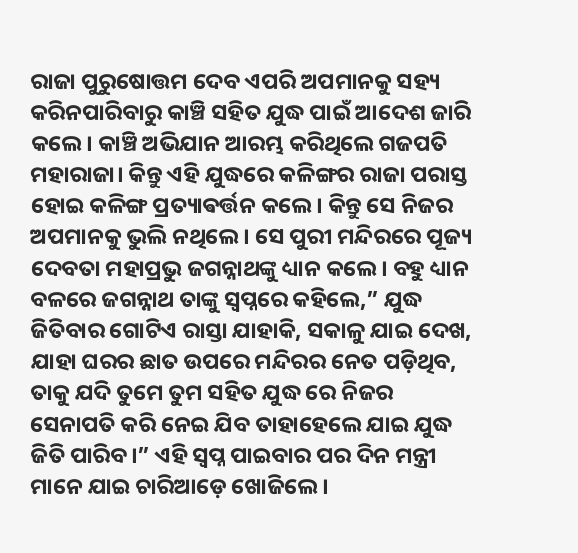ରାଜା ପୁରୁଷୋତ୍ତମ ଦେବ ଏପରି ଅପମାନକୁ ସହ୍ୟ କରିନପାରିବାରୁ କାଞ୍ଚି ସହିତ ଯୁଦ୍ଧ ପାଇଁ ଆଦେଶ ଜାରି କଲେ। କାଞ୍ଚି ଅଭିଯାନ ଆରମ୍ଭ କରିଥିଲେ ଗଜପତି ମହାରାଜା। କିନ୍ତୁ ଏହି ଯୁଦ୍ଧରେ କଳିଙ୍ଗର ରାଜା ପରାସ୍ତ ହୋଇ କଳିଙ୍ଗ ପ୍ରତ୍ୟାଵର୍ତ୍ତନ କଲେ। କିନ୍ତୁ ସେ ନିଜର ଅପମାନକୁ ଭୁଲି ନଥିଲେ। ସେ ପୁରୀ ମନ୍ଦିରରେ ପୂଜ୍ୟ ଦେବତା ମହାପ୍ରଭୁ ଜଗନ୍ନାଥଙ୍କୁ ଧ୍ୟାନ କଲେ। ବହୁ ଧ୍ୟାନ ବଳରେ ଜଗନ୍ନାଥ ତାଙ୍କୁ ସ୍ବପ୍ନରେ କହିଲେ,” ଯୁଦ୍ଧ ଜିତିବାର ଗୋଟିଏ ରାସ୍ତା ଯାହାକି, ସକାଳୁ ଯାଇ ଦେଖ, ଯାହା ଘରର ଛାତ ଉପରେ ମନ୍ଦିରର ନେତ ପଡ଼ିଥିବ, ତାକୁ ଯଦି ତୁମେ ତୁମ ସହିତ ଯୁଦ୍ଧ ରେ ନିଜର ସେନାପତି କରି ନେଇ ଯିବ ତାହାହେଲେ ଯାଇ ଯୁଦ୍ଧ ଜିତି ପାରିବ।” ଏହି ସ୍ବପ୍ନ ପାଇବାର ପର ଦିନ ମନ୍ତ୍ରୀ ମାନେ ଯାଇ ଚାରିଆଡ଼େ ଖୋଜିଲେ।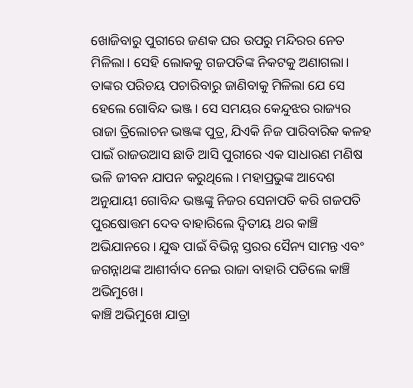ଖୋଜିବାରୁ ପୁରୀରେ ଜଣକ ଘର ଉପରୁ ମନ୍ଦିରର ନେତ ମିଳିଲା। ସେହି ଲୋକକୁ ଗଜପତିଙ୍କ ନିକଟକୁ ଅଣାଗଲା। ତାଙ୍କର ପରିଚୟ ପଚାରିବାରୁ ଜାଣିବାକୁ ମିଳିଲା ଯେ ସେ ହେଲେ ଗୋବିନ୍ଦ ଭଞ୍ଜ। ସେ ସମୟର କେନ୍ଦୁଝର ରାଜ୍ୟର ରାଜା ତ୍ରିଲୋଚନ ଭଞ୍ଜଙ୍କ ପୁତ୍ର, ଯିଏକି ନିଜ ପାରିବାରିକ କଳହ ପାଇଁ ରାଜଉଆସ ଛାଡି ଆସି ପୁରୀରେ ଏକ ସାଧାରଣ ମଣିଷ ଭଳି ଜୀବନ ଯାପନ କରୁଥିଲେ। ମହାପ୍ରଭୁଙ୍କ ଆଦେଶ ଅନୁଯାୟୀ ଗୋବିନ୍ଦ ଭଞ୍ଜଙ୍କୁ ନିଜର ସେନାପତି କରି ଗଜପତି ପୁରଷୋତ୍ତମ ଦେବ ବାହାରିଲେ ଦ୍ୱିତୀୟ ଥର କାଞ୍ଚି ଅଭିଯାନରେ। ଯୁଦ୍ଧ ପାଇଁ ବିଭିନ୍ନ ସ୍ତରର ସୈନ୍ୟ ସାମନ୍ତ ଏବଂ ଜଗନ୍ନାଥଙ୍କ ଆଶୀର୍ବାଦ ନେଇ ରାଜା ବାହାରି ପଡିଲେ କାଞ୍ଚି ଅଭିମୁଖେ।
କାଞ୍ଚି ଅଭିମୁଖେ ଯାତ୍ରା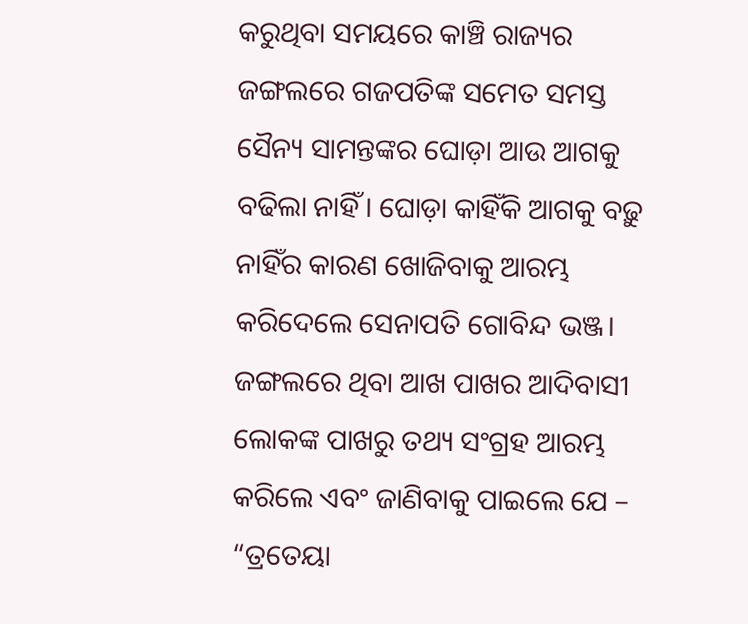କରୁଥିବା ସମୟରେ କାଞ୍ଚି ରାଜ୍ୟର ଜଙ୍ଗଲରେ ଗଜପତିଙ୍କ ସମେତ ସମସ୍ତ ସୈନ୍ୟ ସାମନ୍ତଙ୍କର ଘୋଡ଼ା ଆଉ ଆଗକୁ ବଢିଲା ନାହିଁ। ଘୋଡ଼ା କାହିଁକି ଆଗକୁ ବଢ଼ୁ ନାହିଁର କାରଣ ଖୋଜିବାକୁ ଆରମ୍ଭ କରିଦେଲେ ସେନାପତି ଗୋବିନ୍ଦ ଭଞ୍ଜ। ଜଙ୍ଗଲରେ ଥିବା ଆଖ ପାଖର ଆଦିବାସୀ ଲୋକଙ୍କ ପାଖରୁ ତଥ୍ୟ ସଂଗ୍ରହ ଆରମ୍ଭ କରିଲେ ଏବଂ ଜାଣିବାକୁ ପାଇଲେ ଯେ –
“ତ୍ରତେୟା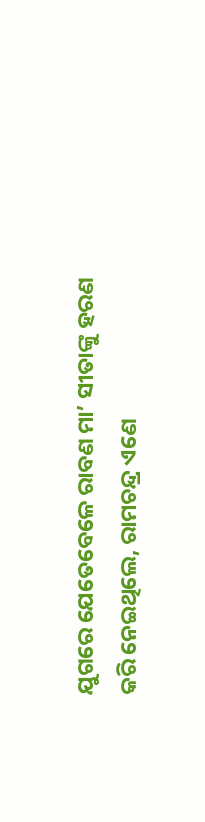ଯୁଗରେ ଯେତେବେଳେ ରାବଣ ମା’ ସୀତାଙ୍କୁ ହରଣ କରି ନେଇଥିଲେ, ରାମଚନ୍ଦ୍ର ଏଣେ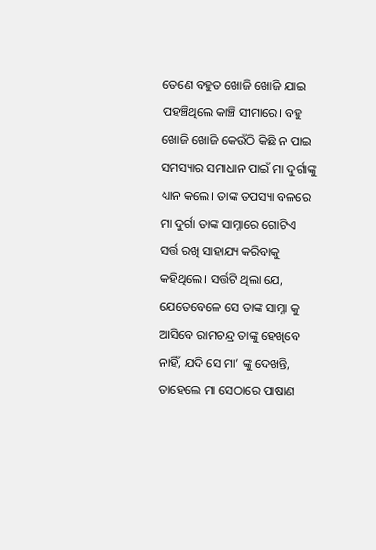ତେଣେ ବହୁତ ଖୋଜି ଖୋଜି ଯାଇ ପହଞ୍ଚିଥିଲେ କାଞ୍ଚି ସୀମାରେ। ବହୁ ଖୋଜି ଖୋଜି କେଉଁଠି କିଛି ନ ପାଇ ସମସ୍ୟାର ସମାଧାନ ପାଇଁ ମା ଦୁର୍ଗାଙ୍କୁ ଧ୍ୟାନ କଲେ। ତାଙ୍କ ତପସ୍ୟା ବଳରେ ମା ଦୁର୍ଗା ତାଙ୍କ ସାମ୍ନାରେ ଗୋଟିଏ ସର୍ତ୍ତ ରଖି ସାହାଯ୍ୟ କରିବାକୁ କହିଥିଲେ। ସର୍ତ୍ତଟି ଥିଲା ଯେ, ଯେତେବେଳେ ସେ ତାଙ୍କ ସାମ୍ନା କୁ ଆସିବେ ରାମଚନ୍ଦ୍ର ତାଙ୍କୁ ହେଖିବେ ନାହିଁ, ଯଦି ସେ ମା’ ଙ୍କୁ ଦେଖନ୍ତି, ତାହେଲେ ମା ସେଠାରେ ପାଷାଣ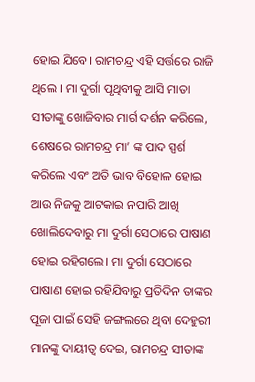ହୋଇ ଯିବେ। ରାମଚନ୍ଦ୍ର ଏହି ସର୍ତ୍ତରେ ରାଜି ଥିଲେ । ମା ଦୁର୍ଗା ପୃଥିବୀକୁ ଆସି ମାତା ସୀତାଙ୍କୁ ଖୋଜିବାର ମାର୍ଗ ଦର୍ଶନ କରିଲେ, ଶେଷରେ ରାମଚନ୍ଦ୍ର ମା’ ଙ୍କ ପାଦ ସ୍ପର୍ଶ କରିଲେ ଏବଂ ଅତି ଭାବ ବିହୋଳ ହୋଇ ଆଉ ନିଜକୁ ଆଟକାଇ ନପାରି ଆଖି ଖୋଲିଦେବାରୁ ମା ଦୁର୍ଗା ସେଠାରେ ପାଷାଣ ହୋଇ ରହିଗଲେ। ମା ଦୁର୍ଗା ସେଠାରେ ପାଷାଣ ହୋଇ ରହିଯିବାରୁ ପ୍ରତିଦିନ ତାଙ୍କର ପୂଜା ପାଇଁ ସେହି ଜଙ୍ଗଲରେ ଥିବା ଦେହୁରୀ ମାନଙ୍କୁ ଦାୟୀତ୍ୱ ଦେଇ, ରାମଚନ୍ଦ୍ର ସୀତାଙ୍କ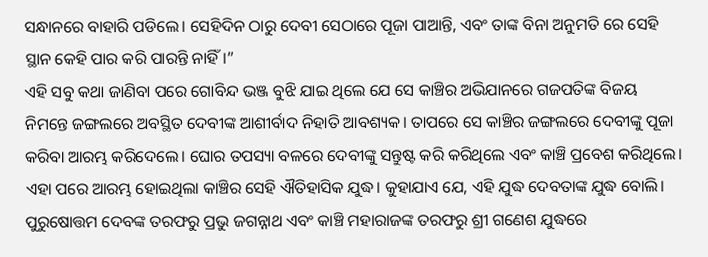ସନ୍ଧାନରେ ବାହାରି ପଡିଲେ। ସେହିଦିନ ଠାରୁ ଦେବୀ ସେଠାରେ ପୂଜା ପାଆନ୍ତି, ଏବଂ ତାଙ୍କ ବିନା ଅନୁମତି ରେ ସେହି ସ୍ଥାନ କେହି ପାର କରି ପାରନ୍ତି ନାହିଁ।”
ଏହି ସବୁ କଥା ଜାଣିବା ପରେ ଗୋବିନ୍ଦ ଭଞ୍ଜ ବୁଝି ଯାଇ ଥିଲେ ଯେ ସେ କାଞ୍ଚିର ଅଭିଯାନରେ ଗଜପତିଙ୍କ ବିଜୟ ନିମନ୍ତେ ଜଙ୍ଗଲରେ ଅବସ୍ଥିତ ଦେବୀଙ୍କ ଆଶୀର୍ବାଦ ନିହାତି ଆବଶ୍ୟକ। ତାପରେ ସେ କାଞ୍ଚିର ଜଙ୍ଗଲରେ ଦେବୀଙ୍କୁ ପୂଜା କରିବା ଆରମ୍ଭ କରିଦେଲେ। ଘୋର ତପସ୍ୟା ବଳରେ ଦେବୀଙ୍କୁ ସନ୍ତୁଷ୍ଟ କରି କରିଥିଲେ ଏବଂ କାଞ୍ଚି ପ୍ରବେଶ କରିଥିଲେ।
ଏହା ପରେ ଆରମ୍ଭ ହୋଇଥିଲା କାଞ୍ଚିର ସେହି ଐତିହାସିକ ଯୁଦ୍ଧ। କୁହାଯାଏ ଯେ, ଏହି ଯୁଦ୍ଧ ଦେବତାଙ୍କ ଯୁଦ୍ଧ ବୋଲି। ପୁରୁଷୋତ୍ତମ ଦେବଙ୍କ ତରଫରୁ ପ୍ରଭୁ ଜଗନ୍ନାଥ ଏବଂ କାଞ୍ଚି ମହାରାଜଙ୍କ ତରଫରୁ ଶ୍ରୀ ଗଣେଶ ଯୁଦ୍ଧରେ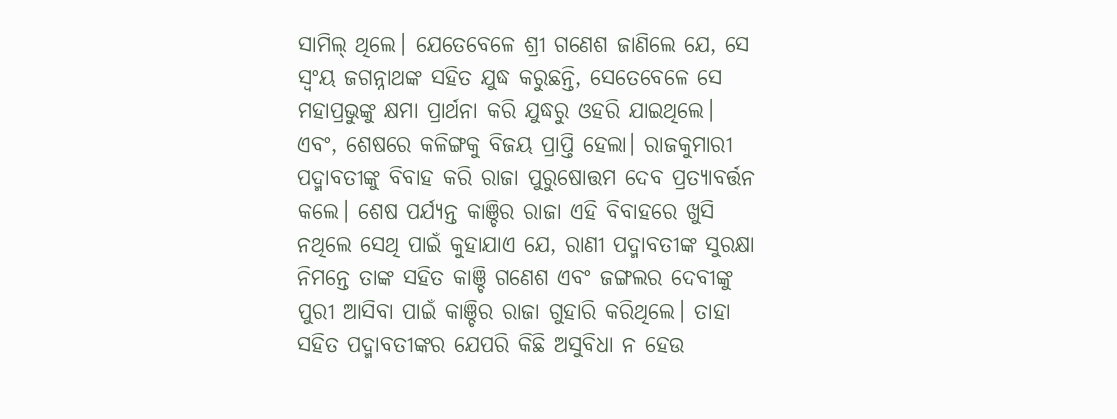ସାମିଲ୍ ଥିଲେ। ଯେତେବେଳେ ଶ୍ରୀ ଗଣେଶ ଜାଣିଲେ ଯେ, ସେ ସ୍ୱଂୟ ଜଗନ୍ନାଥଙ୍କ ସହିତ ଯୁଦ୍ଧ କରୁଛନ୍ତି, ସେତେବେଳେ ସେ ମହାପ୍ରଭୁଙ୍କୁ କ୍ଷମା ପ୍ରାର୍ଥନା କରି ଯୁଦ୍ଧରୁ ଓହରି ଯାଇଥିଲେ। ଏବଂ, ଶେଷରେ କଳିଙ୍ଗକୁ ବିଜୟ ପ୍ରାପ୍ତି ହେଲା। ରାଜକୁମାରୀ ପଦ୍ମାବତୀଙ୍କୁ ବିବାହ କରି ରାଜା ପୁରୁଷୋତ୍ତମ ଦେବ ପ୍ରତ୍ୟାବର୍ତ୍ତନ କଲେ। ଶେଷ ପର୍ଯ୍ୟନ୍ତ କାଞ୍ଚିର ରାଜା ଏହି ବିବାହରେ ଖୁସି ନଥିଲେ ସେଥି ପାଇଁ କୁହାଯାଏ ଯେ, ରାଣୀ ପଦ୍ମାବତୀଙ୍କ ସୁରକ୍ଷା ନିମନ୍ତେ ତାଙ୍କ ସହିତ କାଞ୍ଚି ଗଣେଶ ଏବଂ ଜଙ୍ଗଲର ଦେବୀଙ୍କୁ ପୁରୀ ଆସିବା ପାଇଁ କାଞ୍ଚିର ରାଜା ଗୁହାରି କରିଥିଲେ। ତାହା ସହିତ ପଦ୍ମାବତୀଙ୍କର ଯେପରି କିଛି ଅସୁବିଧା ନ ହେଉ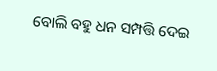ବୋଲି ବହୁ ଧନ ସମ୍ପତ୍ତି ଦେଇ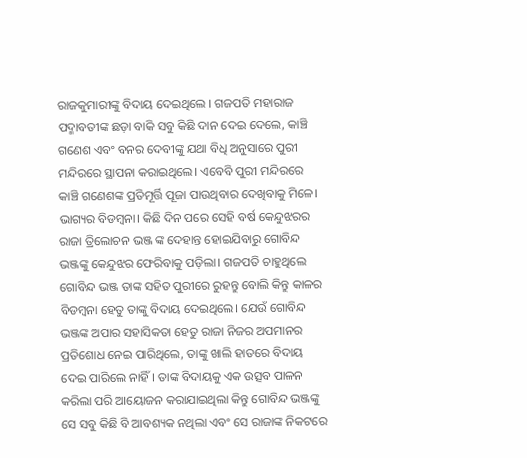ରାଜକୁମାରୀଙ୍କୁ ବିଦାୟ ଦେଇଥିଲେ । ଗଜପତି ମହାରାଜ ପଦ୍ମାବତୀଙ୍କ ଛଡ଼ା ବାକି ସବୁ କିଛି ଦାନ ଦେଇ ଦେଲେ, କାଞ୍ଚି ଗଣେଶ ଏବଂ ବନର ଦେବୀଙ୍କୁ ଯଥା ବିଧି ଅନୁସାରେ ପୁରୀ ମନ୍ଦିରରେ ସ୍ଥାପନା କରାଇଥିଲେ। ଏବେବି ପୁରୀ ମନ୍ଦିରରେ କାଞ୍ଚି ଗଣେଶଙ୍କ ପ୍ରତିମୂର୍ତ୍ତି ପୂଜା ପାଉଥିବାର ଦେଖିବାକୁ ମିଳେ।
ଭାଗ୍ୟର ବିଡମ୍ବନା। କିଛି ଦିନ ପରେ ସେହି ବର୍ଷ କେନ୍ଦୁଝରର ରାଜା ତ୍ରିଲୋଚନ ଭଞ୍ଜ ଙ୍କ ଦେହାନ୍ତ ହୋଇଯିବାରୁ ଗୋବିନ୍ଦ ଭଞ୍ଜଙ୍କୁ କେନ୍ଦୁଝର ଫେରିବାକୁ ପଡ଼ିଲା। ଗଜପତି ଚାହୁଥିଲେ ଗୋବିନ୍ଦ ଭଞ୍ଜ ତାଙ୍କ ସହିତ ପୁରୀରେ ରୁହନ୍ତୁ ବୋଲି କିନ୍ତୁ କାଳର ବିଡମ୍ବନା ହେତୁ ତାଙ୍କୁ ବିଦାୟ ଦେଇଥିଲେ। ଯେଉଁ ଗୋବିନ୍ଦ ଭଞ୍ଜଙ୍କ ଅପାର ସହାସିକତା ହେତୁ ରାଜା ନିଜର ଅପମାନର ପ୍ରତିଶୋଧ ନେଇ ପାରିଥିଲେ, ତାଙ୍କୁ ଖାଲି ହାତରେ ବିଦାୟ ଦେଇ ପାରିଲେ ନାହିଁ। ତାଙ୍କ ବିଦାୟକୁ ଏକ ଉତ୍ସବ ପାଳନ କରିଲା ପରି ଆୟୋଜନ କରାଯାଇଥିଲା କିନ୍ତୁ ଗୋବିନ୍ଦ ଭଞ୍ଜଙ୍କୁ ସେ ସବୁ କିଛି ବି ଆବଶ୍ୟକ ନଥିଲା ଏବଂ ସେ ରାଜାଙ୍କ ନିକଟରେ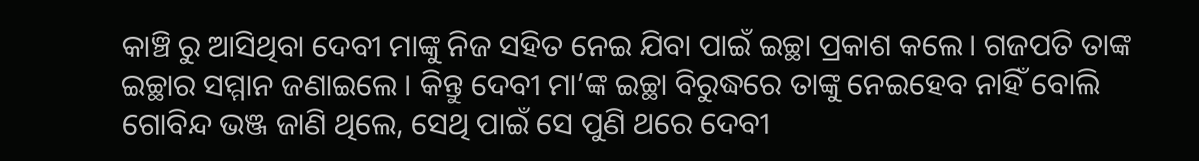କାଞ୍ଚି ରୁ ଆସିଥିବା ଦେବୀ ମାଙ୍କୁ ନିଜ ସହିତ ନେଇ ଯିବା ପାଇଁ ଇଚ୍ଛା ପ୍ରକାଶ କଲେ। ଗଜପତି ତାଙ୍କ ଇଚ୍ଛାର ସମ୍ମାନ ଜଣାଇଲେ । କିନ୍ତୁ ଦେବୀ ମା’ଙ୍କ ଇଚ୍ଛା ବିରୁଦ୍ଧରେ ତାଙ୍କୁ ନେଇହେବ ନାହିଁ ବୋଲି ଗୋବିନ୍ଦ ଭଞ୍ଜ ଜାଣି ଥିଲେ, ସେଥି ପାଇଁ ସେ ପୁଣି ଥରେ ଦେବୀ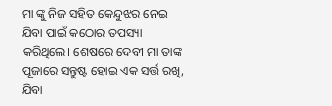ମା ଙ୍କୁ ନିଜ ସହିତ କେନ୍ଦୁଝର ନେଇ ଯିବା ପାଇଁ କଠୋର ତପସ୍ୟା କରିଥିଲେ। ଶେଷରେ ଦେବୀ ମା ତାଙ୍କ ପୂଜାରେ ସନ୍ତୁଷ୍ଟ ହୋଇ ଏକ ସର୍ତ୍ତ ରଖି, ଯିବା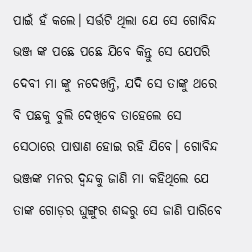ପାଇଁ ହଁ କଲେ। ସର୍ତ୍ତଟି ଥିଲା ଯେ ସେ ଗୋବିନ୍ଦ ଭଞ୍ଜ ଙ୍କ ପଛେ ପଛେ ଯିବେ କିନ୍ତୁ ସେ ଯେପରି ଦେବୀ ମା ଙ୍କୁ ନଦେଖନ୍ତି, ଯଦି ସେ ତାଙ୍କୁ ଥରେ ବି ପଛକୁ ବୁଲି ଦେଖିବେ ତାହେଲେ ସେ ସେଠାରେ ପାଷାଣ ହୋଇ ରହି ଯିବେ। ଗୋବିନ୍ଦ ଭଞ୍ଜଙ୍କ ମନର ଦ୍ଵନ୍ଦକୁ ଜାଣି ମା କହିଥିଲେ ଯେ ତାଙ୍କ ଗୋଡ଼ର ଘୁଙ୍ଗୁର ଶଦ୍ଦରୁ ସେ ଜାଣି ପାରିବେ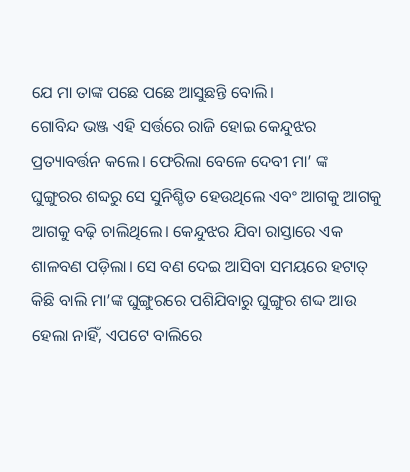ଯେ ମା ତାଙ୍କ ପଛେ ପଛେ ଆସୁଛନ୍ତି ବୋଲି।
ଗୋବିନ୍ଦ ଭଞ୍ଜ ଏହି ସର୍ତ୍ତରେ ରାଜି ହୋଇ କେନ୍ଦୁଝର ପ୍ରତ୍ୟାବର୍ତ୍ତନ କଲେ। ଫେରିଲା ବେଳେ ଦେବୀ ମା’ ଙ୍କ ଘୁଙ୍ଗୁରର ଶବ୍ଦରୁ ସେ ସୁନିଶ୍ଚିତ ହେଉଥିଲେ ଏବଂ ଆଗକୁ ଆଗକୁ ଆଗକୁ ବଢ଼ି ଚାଲିଥିଲେ। କେନ୍ଦୁଝର ଯିବା ରାସ୍ତାରେ ଏକ ଶାଳବଣ ପଡ଼ିଲା। ସେ ବଣ ଦେଇ ଆସିବା ସମୟରେ ହଟାତ୍ କିଛି ବାଲି ମା’ଙ୍କ ଘୁଙ୍ଗୁରରେ ପଶିଯିବାରୁ ଘୁଙ୍ଗୁର ଶଦ୍ଦ ଆଉ ହେଲା ନାହିଁ, ଏପଟେ ବାଲିରେ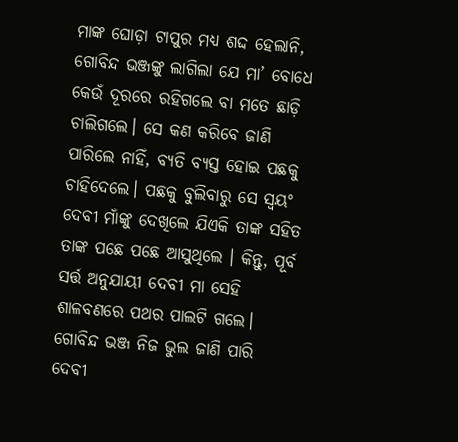ମାଙ୍କ ଘୋଡ଼ା ଟାପୁର ମଧ୍ୟ ଶଦ୍ଦ ହେଲାନି, ଗୋବିନ୍ଦ ଭଞ୍ଜଙ୍କୁ ଲାଗିଲା ଯେ ମା’ ବୋଧେ କେଉଁ ଦୂରରେ ରହିଗଲେ ବା ମତେ ଛାଡ଼ି ଚାଲିଗଲେ। ସେ କଣ କରିବେ ଜାଣି ପାରିଲେ ନାହିଁ, ବ୍ୟତି ବ୍ୟସ୍ତ ହୋଇ ପଛକୁ ଚାହିଦେଲେ। ପଛକୁ ବୁଲିବାରୁ ସେ ସ୍ଵୟଂ ଦେବୀ ମାଁଙ୍କୁ ଦେଖିଲେ ଯିଏକି ତାଙ୍କ ସହିତ ତାଙ୍କ ପଛେ ପଛେ ଆସୁଥିଲେ । କିନ୍ତୁ, ପୂର୍ବ ସର୍ତ୍ତ ଅନୁଯାୟୀ ଦେବୀ ମା ସେହି ଶାଳବଣରେ ପଥର ପାଲଟି ଗଲେ। ଗୋବିନ୍ଦ ଭଞ୍ଜ ନିଜ ଭୁଲ ଜାଣି ପାରି ଦେବୀ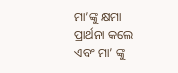ମା’ଙ୍କୁ କ୍ଷମା ପ୍ରାର୍ଥନା କଲେ ଏବଂ ମା’ ଙ୍କୁ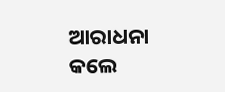ଆରାଧନା କଲେ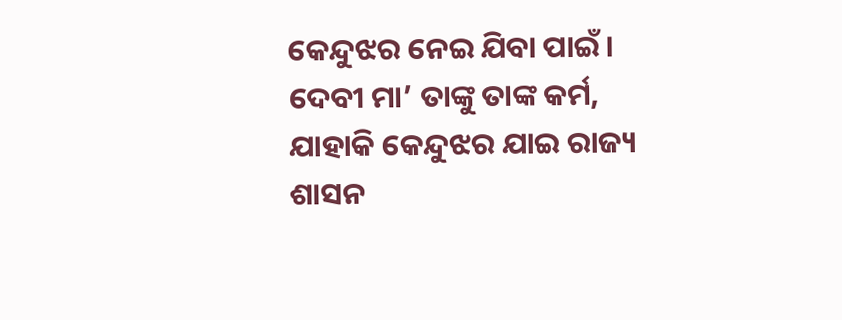କେନ୍ଦୁଝର ନେଇ ଯିବା ପାଇଁ। ଦେବୀ ମା’ ତାଙ୍କୁ ତାଙ୍କ କର୍ମ, ଯାହାକି କେନ୍ଦୁଝର ଯାଇ ରାଜ୍ୟ ଶାସନ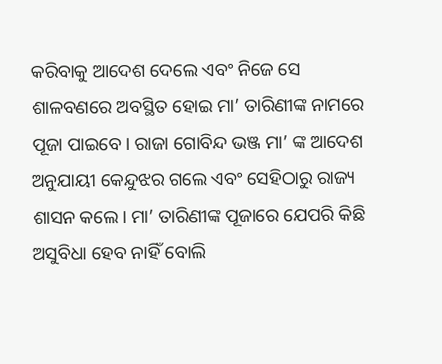କରିବାକୁ ଆଦେଶ ଦେଲେ ଏବଂ ନିଜେ ସେ ଶାଳବଣରେ ଅବସ୍ଥିତ ହୋଇ ମା’ ତାରିଣୀଙ୍କ ନାମରେ ପୂଜା ପାଇବେ। ରାଜା ଗୋବିନ୍ଦ ଭଞ୍ଜ ମା’ ଙ୍କ ଆଦେଶ ଅନୁଯାୟୀ କେନ୍ଦୁଝର ଗଲେ ଏବଂ ସେହିଠାରୁ ରାଜ୍ୟ ଶାସନ କଲେ। ମା’ ତାରିଣୀଙ୍କ ପୂଜାରେ ଯେପରି କିଛି ଅସୁବିଧା ହେବ ନାହିଁ ବୋଲି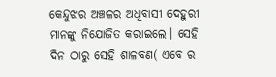କେନ୍ଦୁଝର ଅଞ୍ଚଳର ଅଧିବାସୀ ଦେହୁରୀ ମାନଙ୍କୁ ନିଯୋଜିତ କରାଇଲେ। ସେହି ଦିନ ଠାରୁ ସେହି ଶାଳବଣ( ଏବେ ର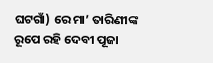ଘଟଗାଁ) ରେ ମା’ ତାରିଣୀଙ୍କ ରୂପେ ରହି ଦେବୀ ପୂଜା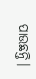ପାଉଛନ୍ତି।